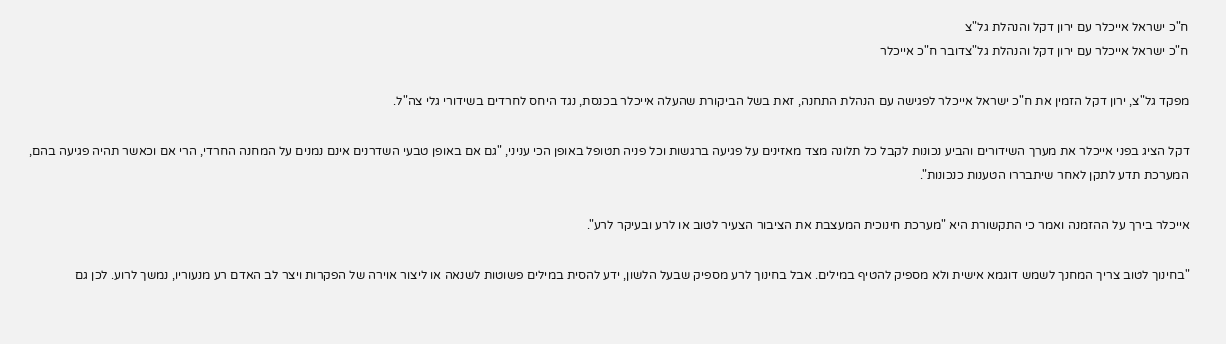ח"כ ישראל אייכלר עם ירון דקל והנהלת גל"צ
ח"כ ישראל אייכלר עם ירון דקל והנהלת גל"צדובר ח"כ אייכלר

מפקד גל"צ, ירון דקל הזמין את ח"כ ישראל אייכלר לפגישה עם הנהלת התחנה, זאת בשל הביקורת שהעלה אייכלר בכנסת, נגד היחס לחרדים בשידורי גלי צה"ל.

דקל הציג בפני אייכלר את מערך השידורים והביע נכונות לקבל כל תלונה מצד מאזינים על פגיעה ברגשות וכל פניה תטופל באופן הכי עניני, "גם אם באופן טבעי השדרנים אינם נמנים על המחנה החרדי, הרי אם וכאשר תהיה פגיעה בהם, המערכת תדע לתקן לאחר שיתבררו הטענות כנכונות".

אייכלר בירך על ההזמנה ואמר כי התקשורת היא "מערכת חינוכית המעצבת את הציבור הצעיר לטוב או לרע ובעיקר לרע".

"בחינוך לטוב צריך המחנך לשמש דוגמא אישית ולא מספיק להטיף במילים. אבל בחינוך לרע מספיק שבעל הלשון, ידע להסית במילים פשוטות לשנאה או ליצור אוירה של הפקרות ויצר לב האדם רע מנעוריו, נמשך לרוע. לכן גם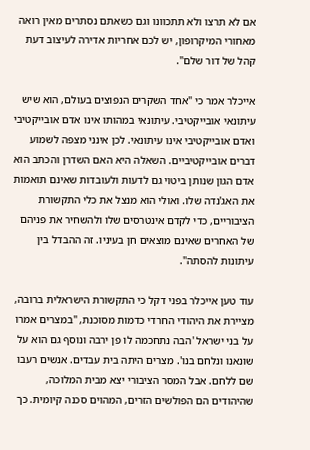אם לא תרצו ולא תתכוונו וגם כשאתם נסתרים מאין רואה מאחורי המיקרופון, יש לכם אחריות אדירה לעיצוב דעת קהל של דור שלם".

אייכלר אמר כי "אחד השקרים הנפוצים בעולם, הוא שיש עיתונאי אובייקטיבי. עיתונאי במהותו אינו אדם אובייקטיבי ואדם אובייקטיבי אינו עיתונאי. לכן אינני מצפה לשמוע דברים אובייקטיביים. השאלה היא האם השדרן והכתב הוא אדם הגון שנותן ביטוי גם לדעות ולעובדות שאינם תואמות את האג'נדה שלו. ואולי הוא מנצל את כלי התקשורת הציבוריים, כדי לקדם אינטרסים שלו ולהשחיר את פניהם של האחרים שאינם מוצאים חן בעיניו. זה ההבדל בין עיתונות להסתה".

עוד טען אייכלר בפני דקל כי התקשורת הישראלית ברובה, מציירת את היהודי החרדי כדמות מסוכנת, "במצרים אמרו על בני ישראל 'הבה נתחכמה לו פן ירבה ונוסף גם הוא על שונאנו ונלחם בנו'. מצרים היתה בית עבדים. אנשים רעבו שם ללחם. אבל המסר הציבורי יצא מבית המלוכה, שהיהודים הם הפולשים הזרים, המהוים סכנה קיומית. כך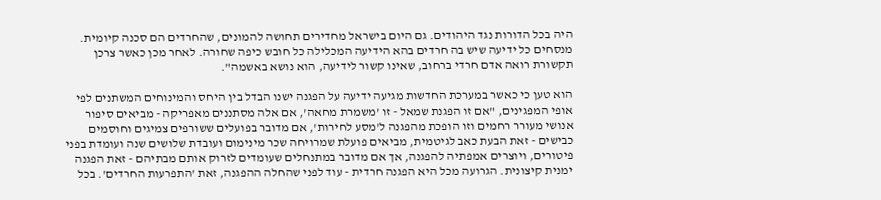היה בכל הדורות נגד היהודים. גם היום בישראל מחדירים תחושה להמונים, שהחרדים הם סכנה קיומית. מנסחים כל ידיעה שיש בה חרדים בהא הידיעה המכלילה כל חובש כיפה שחורה. לאחר מכן כאשר צרכן תקשורת רואה אדם חרדי ברחוב, שאינו קשור לידיעה, הוא נושא באשמה".

הוא טען כי כאשר במערכת החדשות מגיעה ידיעה על הפגנה ישנו הבדל בין היחס והמינוחים המשתנים לפי אופי המפגינים, "אם זו הפגנת שמאל - זו 'משמרת מחאה', אם אלה מסתננים מאפריקה - מביאים סיפור אנושי מעורר רחמים וזו הופכת מהפגנה ל'מסע לחירות', אם מדובר בפועלים ששורפים צמיגים וחוסמים כבישים - זאת הבעת כאב לגיטמית, מביאים פועלת שמרויחה שכר מינימום ועובדת שלושים שנה ועומדת בפני פיטורים, ויוצרים אמפתיה להפגנה, אך אם מדובר במתנחלים שעומדים לזרוק אותם מבתיהם - זאת הפגנה ימנית קיצונית. הגרועה מכל היא הפגנה חרדית - עוד לפני שהחלה ההפגנה, זאת 'התפרעות החרדים'. בכל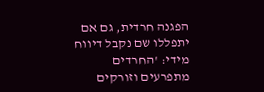הפגנה חרדית, גם אם יתפללו שם נקבל דיווח מידי: 'החרדים מתפרעים וזורקים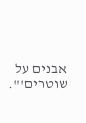אבנים על שוטרים'".